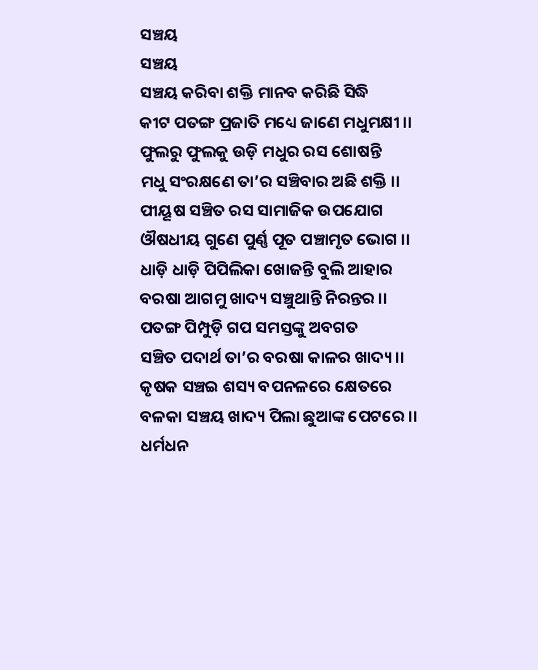ସଞ୍ଚୟ
ସଞ୍ଚୟ
ସଞ୍ଚୟ କରିବା ଶକ୍ତି ମାନବ କରିଛି ସିଦ୍ଧି
କୀଟ ପତଙ୍ଗ ପ୍ରଜାତି ମଧ୍ୟେ ଜାଣେ ମଧୁମକ୍ଷୀ ।।
ଫୁଲରୁ ଫୁଲକୁ ଉଡ଼ି ମଧୁର ରସ ଶୋଷନ୍ତି
ମଧୁ ସଂରକ୍ଷଣେ ତା’ର ସଞ୍ଚିବାର ଅଛି ଶକ୍ତି ।।
ପୀୟୂଷ ସଞ୍ଚିତ ରସ ସାମାଜିକ ଉପଯୋଗ
ଔଷଧୀୟ ଗୁଣେ ପୁର୍ଣ୍ଣ ପୂତ ପଞ୍ଚାମୃତ ଭୋଗ ।।
ଧାଡ଼ି ଧାଡ଼ି ପିପିଲିକା ଖୋଜନ୍ତି ବୁଲି ଆହାର
ବରଷା ଆଗମୁ ଖାଦ୍ୟ ସଞ୍ଚୁଥାନ୍ତି ନିରନ୍ତର ।।
ପତଙ୍ଗ ପିମ୍ପୁଡ଼ି ଗପ ସମସ୍ତଙ୍କୁ ଅବଗତ
ସଞ୍ଚିତ ପଦାର୍ଥ ତା’ର ବରଷା କାଳର ଖାଦ୍ୟ ।।
କୃଷକ ସଞ୍ଚଇ ଶସ୍ୟ ବପନଳରେ କ୍ଷେତରେ
ବଳକା ସଞ୍ଚୟ ଖାଦ୍ୟ ପିଲା ଛୁଆଙ୍କ ପେଟରେ ।।
ଧର୍ମଧନ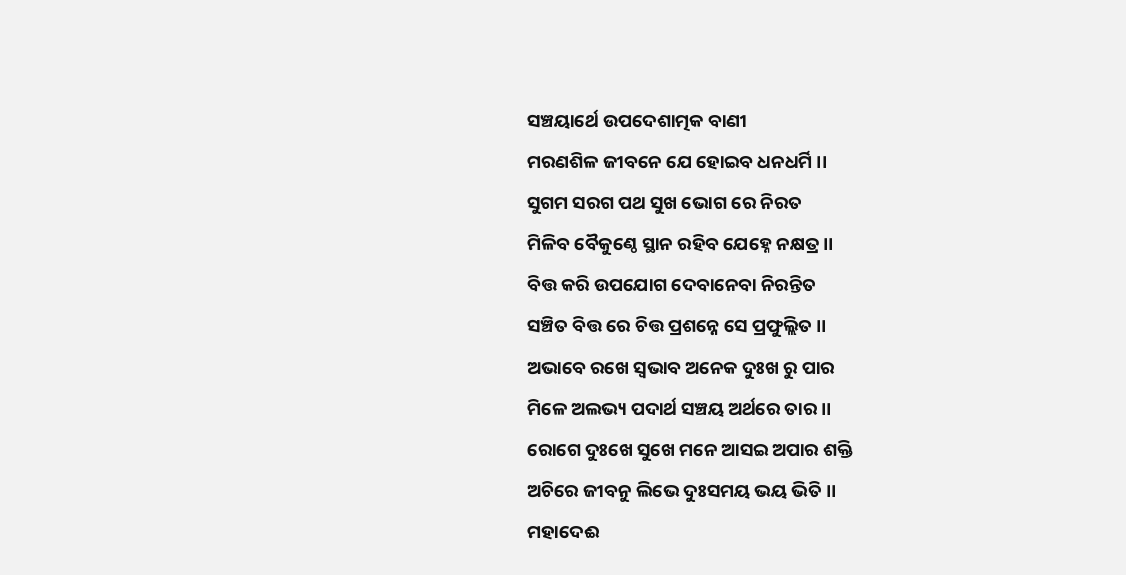ସଞ୍ଚୟାର୍ଥେ ଉପଦେଶାତ୍ମକ ବାଣୀ
ମରଣଶିଳ ଜୀବନେ ଯେ ହୋଇବ ଧନଧର୍ମି ।।
ସୁଗମ ସରଗ ପଥ ସୁଖ ଭୋଗ ରେ ନିରତ
ମିଳିବ ବୈକୁଣ୍ଠେ ସ୍ଥାନ ରହିବ ଯେହ୍ନେ ନକ୍ଷତ୍ର ।।
ବିତ୍ତ କରି ଉପଯୋଗ ଦେବାନେବା ନିରନ୍ତିତ
ସଞ୍ଚିତ ବିତ୍ତ ରେ ଚିତ୍ତ ପ୍ରଶନ୍ନେ ସେ ପ୍ରଫୁଲ୍ଲିତ ।।
ଅଭାବେ ରଖେ ସ୍ଵଭାବ ଅନେକ ଦୁଃଖ ରୁ ପାର
ମିଳେ ଅଲଭ୍ୟ ପଦାର୍ଥ ସଞ୍ଚୟ ଅର୍ଥରେ ତାର ।।
ରୋଗେ ଦୁଃଖେ ସୁଖେ ମନେ ଆସଇ ଅପାର ଶକ୍ତି
ଅଚିରେ ଜୀବନୁ ଲିଭେ ଦୁଃସମୟ ଭୟ ଭିତି ।।
ମହାଦେଈ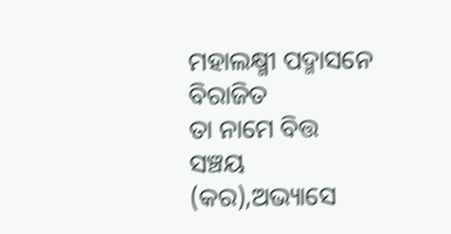ମହାଲକ୍ଷ୍ମୀ ପଦ୍ମାସନେ ବିରାଜିତ
ତା ନାମେ ବିତ୍ତ ସଞ୍ଚୟ (କର),ଅଭ୍ୟାସେ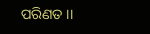ପରିଣତ ।।